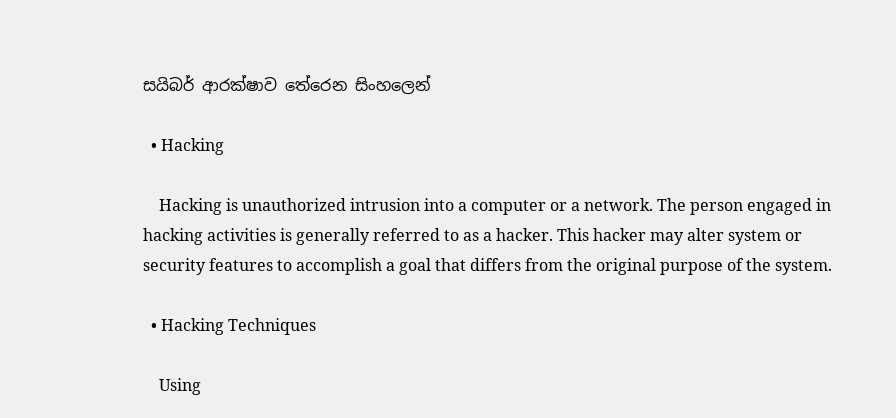සයිබර් ආරක්ෂාව තේරෙන සිංහලෙන්

  • Hacking

    Hacking is unauthorized intrusion into a computer or a network. The person engaged in hacking activities is generally referred to as a hacker. This hacker may alter system or security features to accomplish a goal that differs from the original purpose of the system.

  • Hacking Techniques

    Using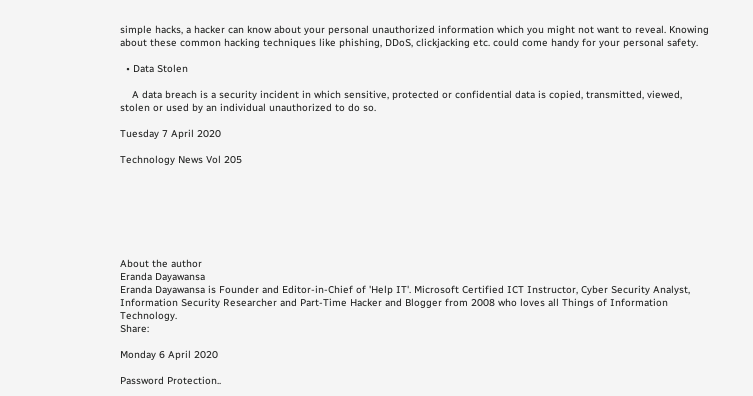simple hacks, a hacker can know about your personal unauthorized information which you might not want to reveal. Knowing about these common hacking techniques like phishing, DDoS, clickjacking etc. could come handy for your personal safety.

  • Data Stolen

    A data breach is a security incident in which sensitive, protected or confidential data is copied, transmitted, viewed, stolen or used by an individual unauthorized to do so.

Tuesday 7 April 2020

Technology News Vol 205







About the author
Eranda Dayawansa
Eranda Dayawansa is Founder and Editor-in-Chief of 'Help IT'. Microsoft Certified ICT Instructor, Cyber Security Analyst, Information Security Researcher and Part-Time Hacker and Blogger from 2008 who loves all Things of Information Technology.
Share:

Monday 6 April 2020

Password Protection..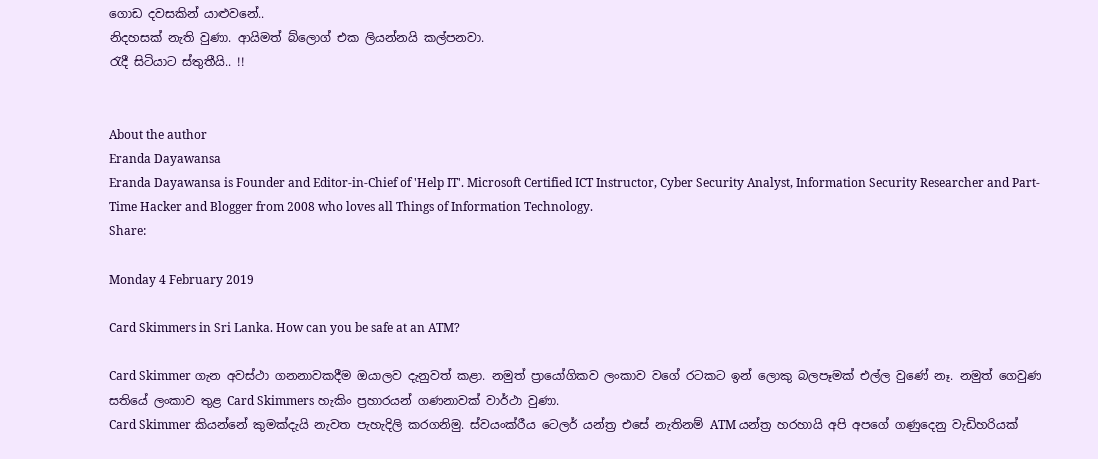ගොඩ දවසකින් යාළුවනේ..
නිදහසක් නැති වුණා. ආයිමත් බ්ලොග් එක ලියන්නයි කල්පනවා.
රැදී සිටියාට ස්තුතීයි.. !!


About the author
Eranda Dayawansa
Eranda Dayawansa is Founder and Editor-in-Chief of 'Help IT'. Microsoft Certified ICT Instructor, Cyber Security Analyst, Information Security Researcher and Part-Time Hacker and Blogger from 2008 who loves all Things of Information Technology.
Share:

Monday 4 February 2019

Card Skimmers in Sri Lanka. How can you be safe at an ATM?

Card Skimmer ගැන අවස්ථා ගනනාවකදීම ඔයාලව දැනුවත් කළා. නමුත් ප්‍රායෝගිකව ලංකාව වගේ රටකට ඉන් ලොකු බලපෑමක් එල්ල වුණේ නෑ. නමුත් ගෙවුණ සතියේ ලංකාව තුළ Card Skimmers හැකිං ප්‍රහාරයන් ගණනාවක් වාර්ථා වුණා.
Card Skimmer කියන්නේ කුමක්දැයි නැවත පැහැදිලි කරගනිමු. ස්වයංක්රීය ටෙලර් යන්ත්‍ර එසේ නැතිනම් ATM යන්ත්‍ර හරහායි අපි අපගේ ගණුදෙනු වැඩිහරියක්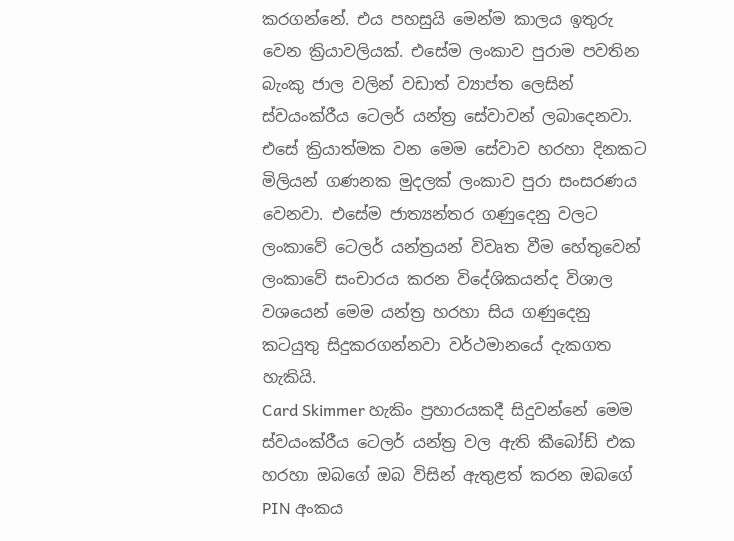කරගන්නේ. එය පහසුයි මෙන්ම කාලය ඉතුරු වෙන ක්‍රියාවලියක්. එසේම ලංකාව පුරාම පවතින බැංකු ජාල වලින් වඩාත් ව්‍යාප්ත ලෙසින් ස්වයංක්රීය ටෙලර් යන්ත්‍ර සේවාවන් ලබාදෙනවා.
එසේ ක්‍රියාත්මක වන මෙම සේවාව හරහා දිනකට මිලියන් ගණනක මුදලක් ලංකාව පුරා සංසරණය වෙනවා. එසේම ජාත්‍යන්තර ගණුදෙනු වලට ලංකාවේ ටෙලර් යන්ත්‍රයන් විවෘත වීම හේතුවෙන් ලංකාවේ සංචාරය කරන විදේශිකයන්ද විශාල වශයෙන් මෙම යන්ත්‍ර හරහා සිය ගණුදෙනු කටයුතු සිදුකරගන්නවා වර්ථමානයේ දැකගත හැකියි.
Card Skimmer හැකිං ප්‍රහාරයකදී සිදුවන්නේ මෙම ස්වයංක්රීය ටෙලර් යන්ත්‍ර වල ඇති කීබෝඩ් එක හරහා ඔබගේ ඔබ විසින් ඇතුළත් කරන ඔබගේ PIN අංකය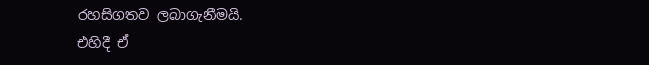රහසිගතව ලබාගැනීමයි.
එහිදී ඒ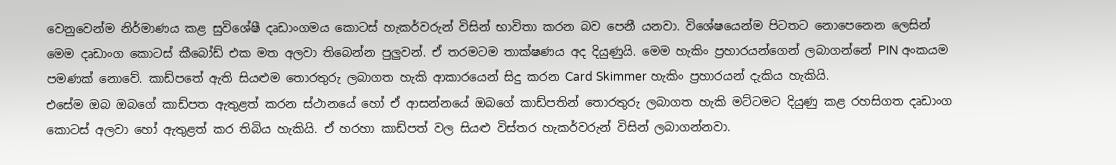වෙනුවෙන්ම නිර්මාණය කළ සුවිශේෂී දෘඩාංගමය කොටස් හැකර්වරුන් විසින් භාවිතා කරන බව පෙනී යනවා. විශේෂයෙන්ම පිටතට නොපෙනෙන ලෙසින් මෙම දෘඩාංග කොටස් කීබෝඩ් එක මත අලවා තිබෙන්න පුලුවන්. ඒ තරමටම තාක්ෂණය අද දියුණුයි. මෙම හැකිං ප්‍රහාරයන්ගෙන් ලබාගන්නේ PIN අංකයම පමණක් නොවේ. කාඩ්පතේ ඇති සියළුම තොරතුරු ලබාගත හැකි ආකාරයෙන් සිදු කරන Card Skimmer හැකිං ප්‍රහාරයන් දැකිය හැකියි.
එසේම ඔබ ඔබගේ කාඩ්පත ඇතුළත් කරන ස්ථානයේ හෝ ඒ ආසන්නයේ ඔබගේ කාඩ්පතින් තොරතුරු ලබාගත හැකි මට්ටමට දියුණු කළ රහසිගත දෘඩාංග කොටස් අලවා හෝ ඇතුළත් කර තිබිය හැකියි. ඒ හරහා කාඩ්පත් වල සියළු විස්තර හැකර්වරුන් විසින් ලබාගන්නවා.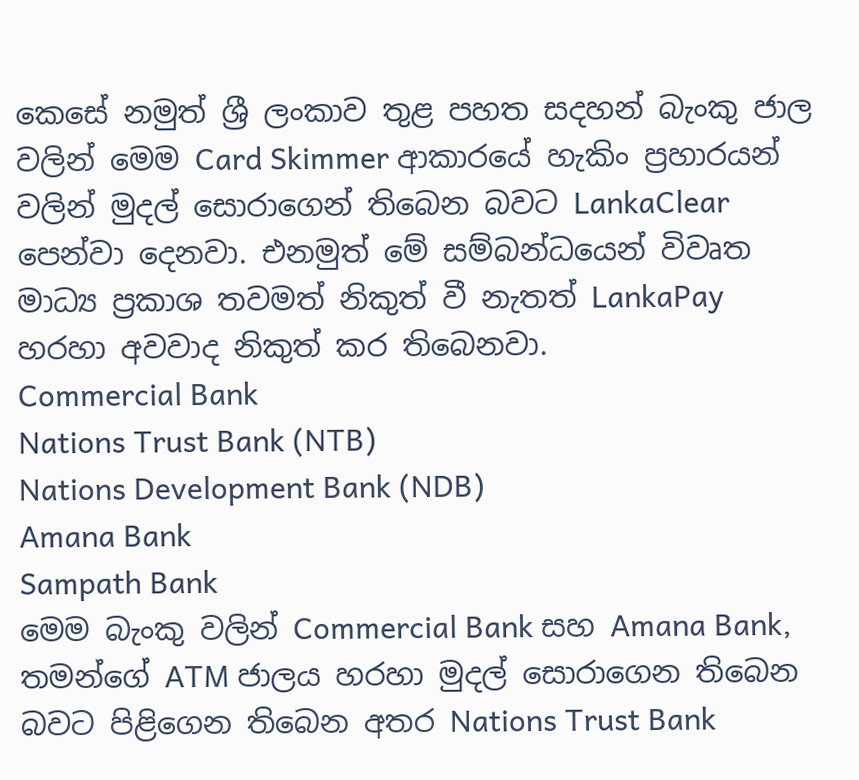කෙසේ නමුත් ශ්‍රී ලංකාව තුළ පහත සදහන් බැංකු ජාල වලින් මෙම Card Skimmer ආකාරයේ හැකිං ප්‍රහාරයන් වලින් මුදල් සොරාගෙන් තිබෙන බවට LankaClear පෙන්වා දෙනවා. එනමුත් මේ සම්බන්ධයෙන් විවෘත මාධ්‍ය ප්‍රකාශ තවමත් නිකුත් වී නැතත් LankaPay හරහා අවවාද නිකුත් කර තිබෙනවා.
Commercial Bank
Nations Trust Bank (NTB)
Nations Development Bank (NDB)
Amana Bank
Sampath Bank
මෙම බැංකු වලින් Commercial Bank සහ Amana Bank, තමන්ගේ ATM ජාලය හරහා මුදල් සොරාගෙන තිබෙන බවට පිළිගෙන තිබෙන අතර Nations Trust Bank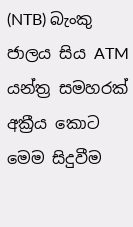(NTB) බැංකු ජාලය සිය ATM යන්ත්‍ර සමහරක් අක්‍රීය කොට මෙම සිදුවීම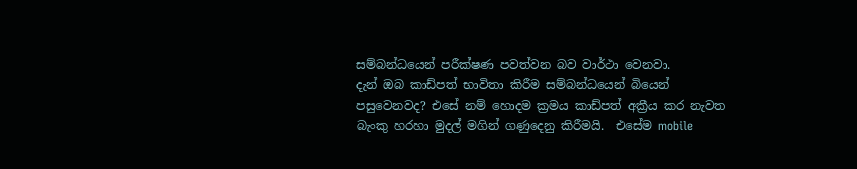සම්බන්ධයෙන් පරීක්ෂණ පවත්වන බව වාර්ථා වෙනවා.
දැන් ඔබ කාඩ්පත් භාවිතා කිරීම සම්බන්ධයෙන් බියෙන් පසුවෙනවද? එසේ නම් හොදම ක්‍රමය කාඩ්පත් අක්‍රීය කර නැවත බැංකු හරහා මුදල් මගින් ගණුදෙනු කිරීමයි.  එසේම mobile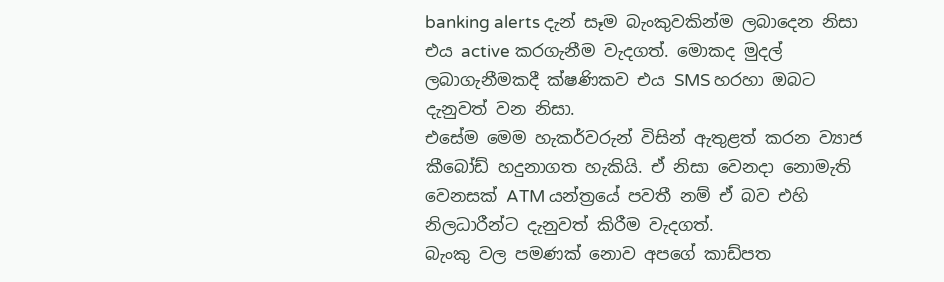banking alerts දැන් සෑම බැංකුවකින්ම ලබාදෙන නිසා එය active කරගැනීම වැදගත්. මොකද මුදල් ලබාගැනීමකදී ක්ෂණිකව එය SMS හරහා ඔබට දැනුවත් වන නිසා.
එසේම මෙම හැකර්වරුන් විසින් ඇතුළත් කරන ව්‍යාජ කීබෝඩ් හදුනාගත හැකියි. ඒ නිසා වෙනදා නොමැති වෙනසක් ATM යන්ත්‍රයේ පවතී නම් ඒ බව එහි නිලධාරීන්ට දැනුවත් කිරීම වැදගත්.
බැංකු වල පමණක් නොව අපගේ කාඩ්පත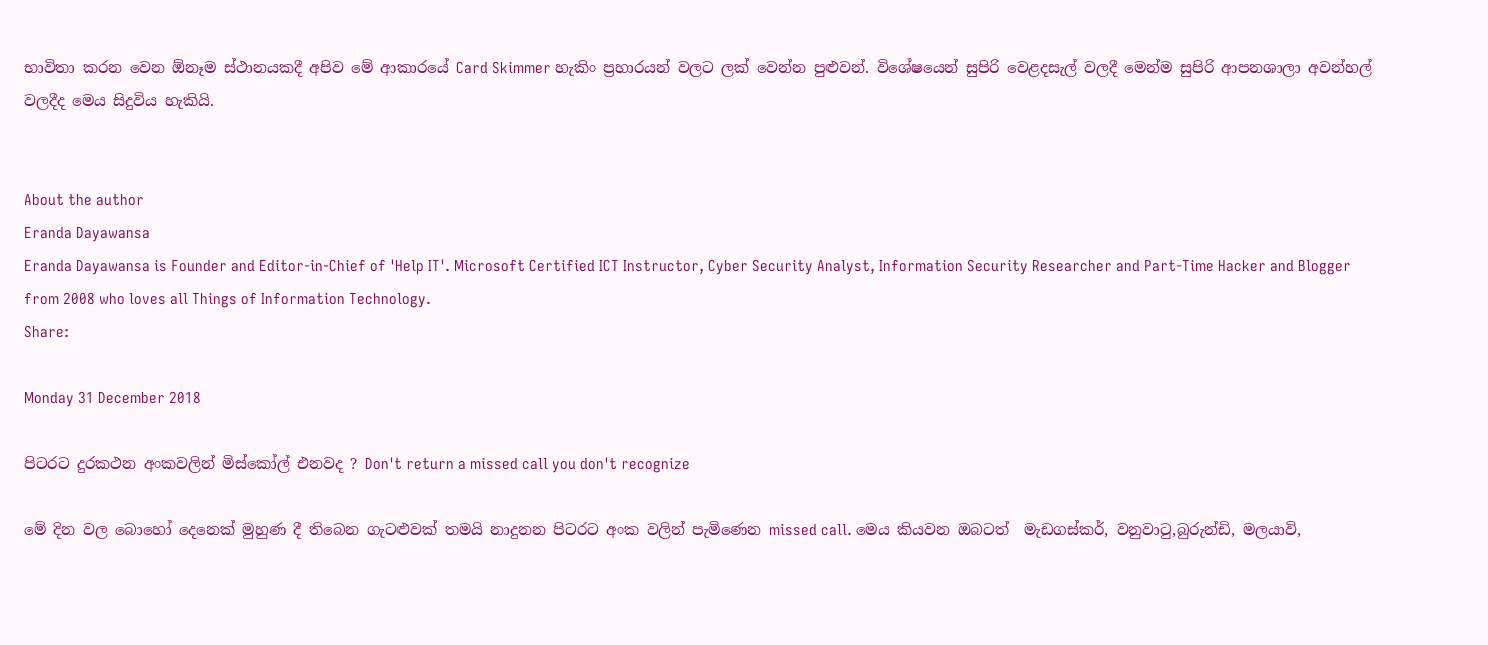භාවිතා කරන වෙන ඕනෑම ස්ථානයකදී අපිව මේ ආකාරයේ Card Skimmer හැකිං ප්‍රහාරයන් වලට ලක් වෙන්න පුළුවන්. විශේෂයෙන් සුපිරි වෙළදසැල් වලදී මෙන්ම සුපිරි ආපනශාලා අවන්හල් වලදීද මෙය සිදුවිය හැකියි.


About the author
Eranda Dayawansa
Eranda Dayawansa is Founder and Editor-in-Chief of 'Help IT'. Microsoft Certified ICT Instructor, Cyber Security Analyst, Information Security Researcher and Part-Time Hacker and Blogger from 2008 who loves all Things of Information Technology.
Share:

Monday 31 December 2018

පිටරට දුරකථන අංකවලින් මිස්කෝල් එනවද ? Don't return a missed call you don't recognize

මේ දින වල බොහෝ දෙනෙක් මුහුණ දී තිබෙන ගැටළුවක් තමයි නාදුනන පිටරට අංක වලින් පැමිණෙන missed call. මෙය කියවන ඔබටත්  මැඩගස්කර්, වනුවාටු,බුරුන්ඩි, මලයාවි,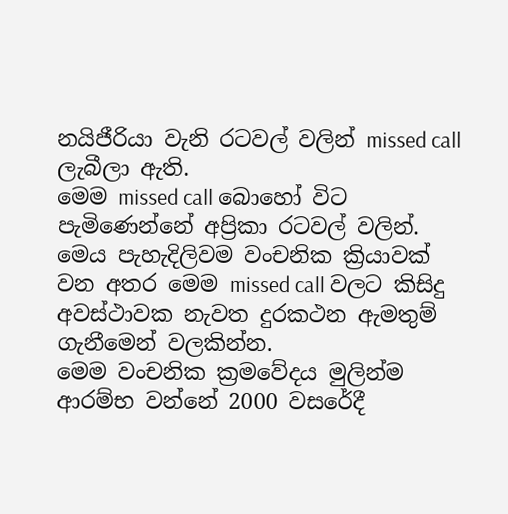නයිජීරියා වැනි රටවල් වලින් missed call ලැබීලා ඇති.
මෙම missed call බොහෝ විට පැමිණෙන්නේ අප්‍රිකා රටවල් වලින්.  මෙය පැහැදිලිවම වංචනික ක්‍රියාවක් වන අතර මෙම missed call වලට කිසිදු අවස්ථාවක නැවත දුරකථන ඇමතුම් ගැනීමෙන් වලකින්න.
මෙම වංචනික ක්‍රමවේදය මුලින්ම ආරම්භ වන්නේ 2000 වසරේදී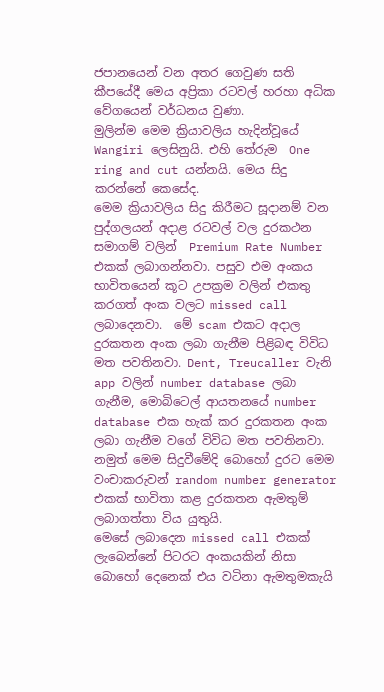ජපානයෙන් වන අතර ගෙවුණ සති කීපයේදී මෙය අප්‍රිකා රටවල් හරහා අධික වේගයෙන් වර්ධනය වුණා.
මුලින්ම මෙම ක්‍රියාවලිය හැදින්වූයේ Wangiri ලෙසිනුයි. එහි තේරුම  One ring and cut යන්නයි. මෙය සිදු කරන්නේ කෙසේද.
මෙම ක්‍රියාවලිය සිදු කිරීමට සූදානම් වන පුද්ගලයන් අදාළ රටවල් වල දුරකථන සමාගම් වලින්  Premium Rate Number එකක් ලබාගන්නවා. පසුව එම අංකය භාවිතයෙන් කූට උපක්‍රම වලින් එකතු කරගත් අංක වලට missed call ලබාදෙනවා.  මේ scam එකට අදාල දුරකතන අංක ලබා ගැනීම පිළිබඳ විවිධ මත පවතිනවා. Dent, Treucaller වැනි app වලින් number database ලබා ගැනීම, මොබිටෙල් ආයතනයේ number database එක හැක් කර දුරකතන අංක ලබා ගැනීම වගේ විවිධ මත පවතිනවා. නමුත් මෙම සිදුවීමේදි බොහෝ දුරට මෙම වංචාකරුවන් random number generator එකක් භාවිතා කළ දුරකතන ඇමතුම් ලබාගත්තා විය යුතුයි.
මෙසේ ලබාදෙන missed call එකක් ලැබෙන්නේ පිටරට අංකයකින් නිසා බොහෝ දෙනෙක් එය වටිනා ඇමතුමකැයි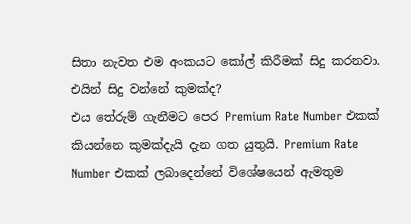සිතා නැවත එම අංකයට කෝල් කිරීමක් සිදු කරනවා. එයින් සිදු වන්නේ කුමක්ද?
එය තේරුම් ගැනීමට පෙර Premium Rate Number එකක් කියන්නෙ කුමක්දැයි දැන ගත යුතුයි. Premium Rate Number එකක් ලබාදෙන්නේ විශේෂයෙන් ඇමතුම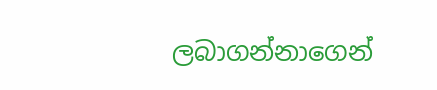ලබාගන්නාගෙන්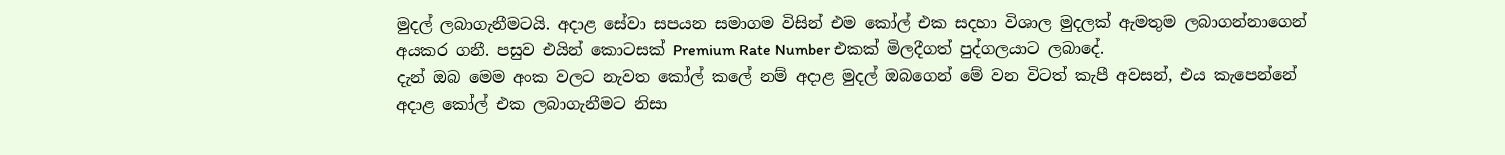මුදල් ලබාගැනීමටයි. අදාළ සේවා සපයන සමාගම විසින් එම කෝල් එක සදහා විශාල මුදලක් ඇමතුම ලබාගන්නාගෙන් අයකර ගනී. පසුව එයින් කොටසක් Premium Rate Number එකක් මිලදීගත් පුද්ගලයාට ලබාදේ.
දැන් ඔබ මෙම අංක වලට නැවත කෝල් කලේ නම් අදාළ මුදල් ඔබගෙන් මේ වන විටත් කැපී අවසන්, එය කැපෙන්නේ අදාළ කෝල් එක ලබාගැනීමට නිසා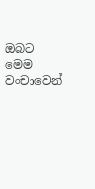ඔබට මෙම වංචාවෙන්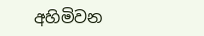අහිමිවන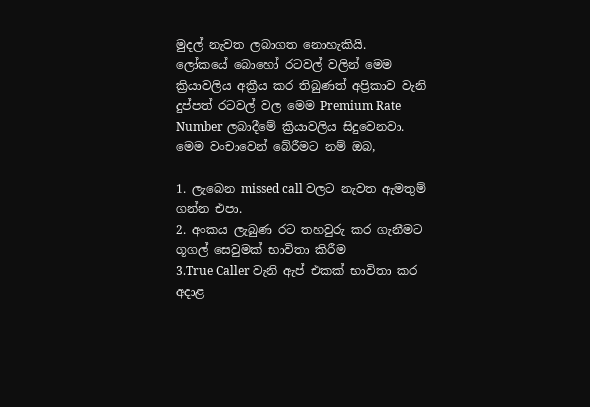මුදල් නැවත ලබාගත නොහැකියි.
ලෝකයේ බොහෝ රටවල් වලින් මෙම ක්‍රියාවලිය අක්‍රීය කර තිබුණත් අප්‍රිකාව වැනි දුප්පත් රටවල් වල මෙම Premium Rate Number ලබාදීමේ ක්‍රියාවලිය සිදුවෙනවා.
මෙම වංචාවෙන් බේරීමට නම් ඔබ,

1. ලැබෙන missed call වලට නැවත ඇමතුම් ගන්න එපා.
2. අංකය ලැබුණ රට තහවුරු කර ගැනීමට ගූගල් සෙවුමක් භාවිතා කිරීම
3.True Caller වැනි ඇප් එකක් භාවිතා කර අදාළ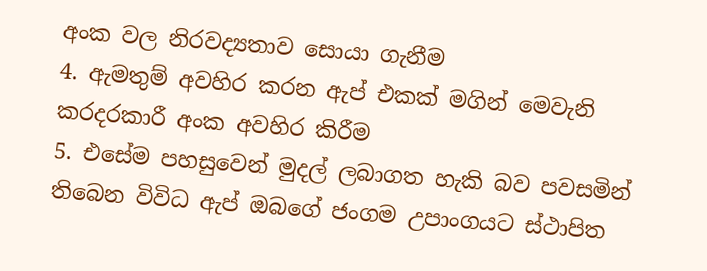අංක වල නිරවද්‍යතාව සොයා ගැනීම
4. ඇමතුම් අවහිර කරන ඇප් එකක් මගින් මෙවැනි කරදරකාරී අංක අවහිර කිරීම
5. එසේම පහසුවෙන් මුදල් ලබාගත හැකි බව පවසමින් තිබෙන විවිධ ඇප් ඔබගේ ජංගම උපාංගයට ස්ථාපිත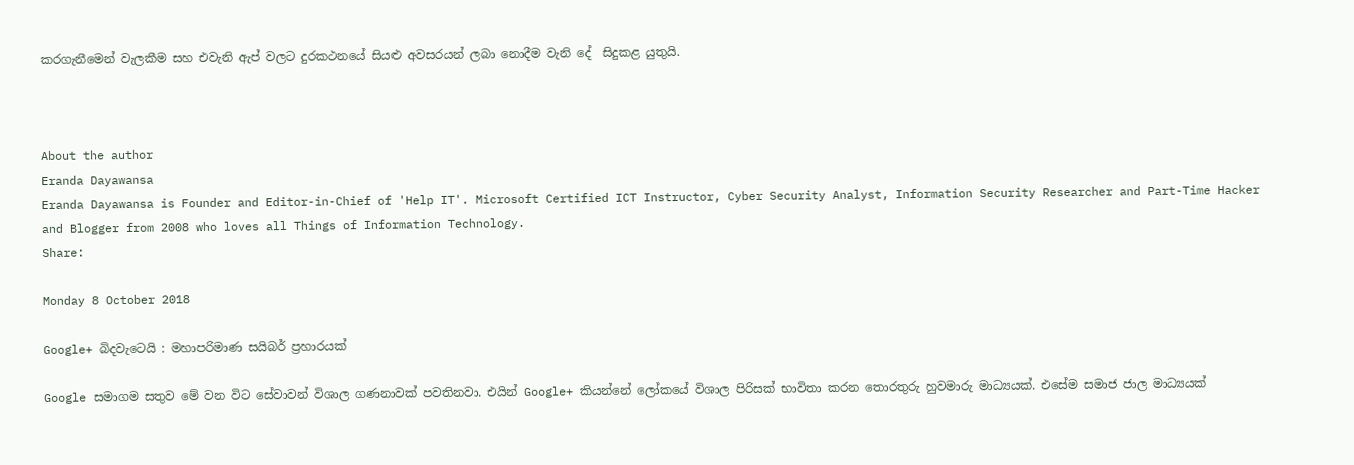කරගැනීමෙන් වැලකීම සහ එවැනි ඇප් වලට දුරකථනයේ සියළු අවසරයන් ලබා නොදීම වැනි දේ  සිදුකළ යුතුයි.



About the author
Eranda Dayawansa
Eranda Dayawansa is Founder and Editor-in-Chief of 'Help IT'. Microsoft Certified ICT Instructor, Cyber Security Analyst, Information Security Researcher and Part-Time Hacker and Blogger from 2008 who loves all Things of Information Technology.
Share:

Monday 8 October 2018

Google+ බිදවැටෙයි : මහාපරිමාණ සයිබර් ප්‍රහාරයක්

Google සමාගම සතුව මේ වන විට සේවාවන් විශාල ගණනාවක් පවතිනවා. එයින් Google+ කියන්නේ ලෝකයේ විශාල පිරිසක් භාවිතා කරන තොරතුරු හුවමාරු මාධ්‍යයක්. එසේම සමාජ ජාල මාධ්‍යයක්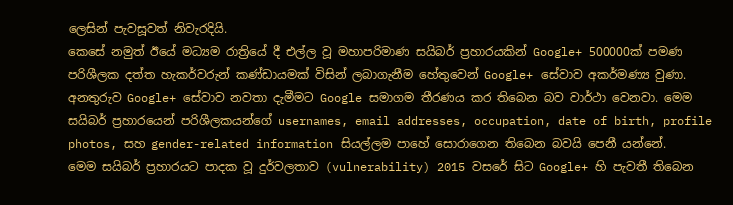ලෙසින් පැවසූවත් නිවැරදියි.
කෙසේ නමුත් ඊයේ මධ්‍යම රාත්‍රියේ දී එල්ල වූ මහාපරිමාණ සයිබර් ප්‍රහාරයකින් Google+ 500000ක් පමණ පරිශීලක දත්ත හැකර්වරුන් කණ්ඩායමක් විසින් ලබාගැනීම හේතුවෙන් Google+ සේවාව අකර්මණ්‍ය වුණා.
අනතුරුව Google+ සේවාව නවතා දැමීමට Google සමාගම තීරණය කර තිබෙන බව වාර්ථා වෙනවා. මෙම සයිබර් ප්‍රහාරයෙන් පරිශීලකයන්ගේ usernames, email addresses, occupation, date of birth, profile photos, සහ gender-related information සියල්ලම පාහේ සොරාගෙන තිබෙන බවයි පෙනී යන්නේ.
මෙම සයිබර් ප්‍රහාරයට පාදක වූ දුර්වලතාව (vulnerability) 2015 වසරේ සිට Google+ හි පැවතී තිබෙන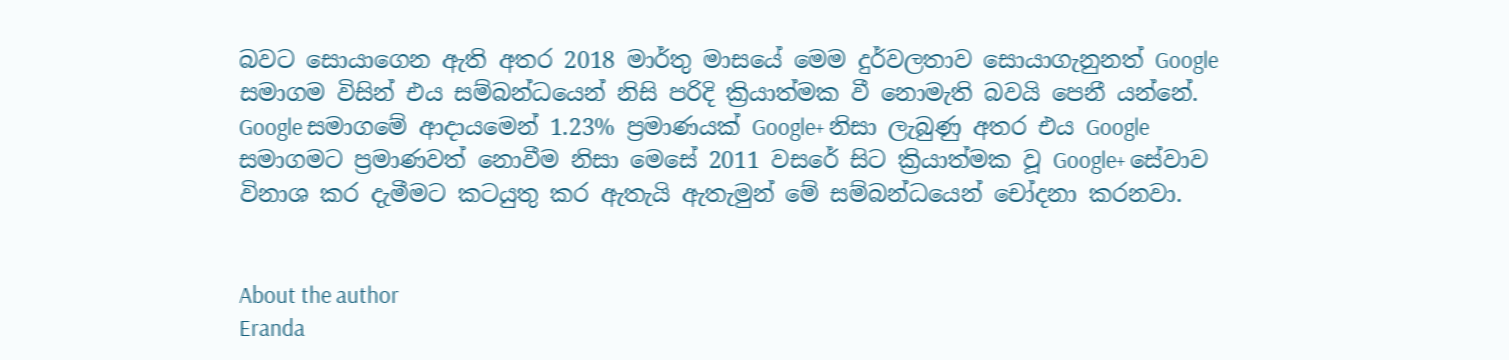බවට සොයාගෙන ඇති අතර 2018 මාර්තු මාසයේ මෙම දුර්වලතාව සොයාගැනුනත් Google සමාගම විසින් එය සම්බන්ධයෙන් නිසි පරිදි ක්‍රියාත්මක වී නොමැති බවයි පෙනී යන්නේ.
Google සමාගමේ ආදායමෙන් 1.23% ප්‍රමාණයක් Google+ නිසා ලැබුණු අතර එය Google සමාගමට ප්‍රමාණවත් නොවීම නිසා මෙසේ 2011 වසරේ සිට ක්‍රියාත්මක වූ Google+ සේවාව විනාශ කර දැමීමට කටයුතු කර ඇතැයි ඇතැමුන් මේ සම්බන්ධයෙන් චෝදනා කරනවා.


About the author
Eranda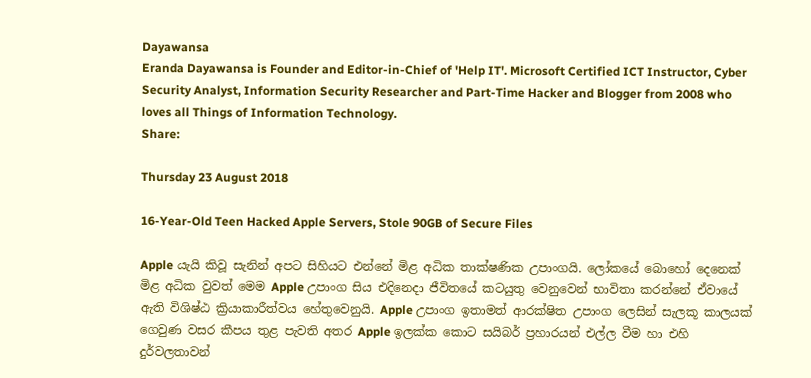Dayawansa
Eranda Dayawansa is Founder and Editor-in-Chief of 'Help IT'. Microsoft Certified ICT Instructor, Cyber Security Analyst, Information Security Researcher and Part-Time Hacker and Blogger from 2008 who loves all Things of Information Technology.
Share:

Thursday 23 August 2018

16-Year-Old Teen Hacked Apple Servers, Stole 90GB of Secure Files

Apple යැයි කිවූ සැනින් අපට සිහියට එන්නේ මිළ අධික තාක්ෂණික උපාංගයි. ලෝකයේ බොහෝ දෙනෙක් මිළ අධික වුවත් මෙම Apple උපාංග සිය එදිනෙදා ජීවිතයේ කටයුතු වෙනුවෙන් භාවිතා කරන්නේ ඒවායේ ඇති විශිෂ්ඨ ක්‍රියාකාරීත්වය හේතුවෙනුයි. Apple උපාංග ඉතාමත් ආරක්ෂිත උපාංග ලෙසින් සැලකූ කාලයක් ගෙවුණ වසර කීපය තුළ පැවති අතර Apple ඉලක්ක කොට සයිබර් ප්‍රහාරයන් එල්ල වීම හා එහි දුර්වලතාවන්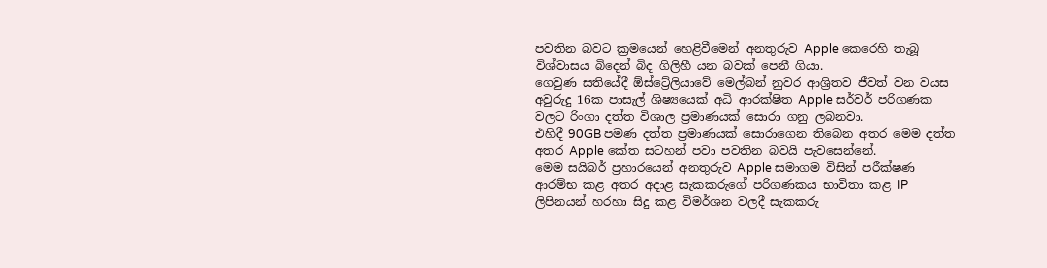පවතින බවට ක්‍රමයෙන් හෙළිවීමෙන් අනතුරුව Apple කෙරෙහි තැබූ විශ්වාසය බිදෙන් බිද ගිලිහී යන බවක් පෙනී ගියා.
ගෙවුණ සතියේදී ඕස්ට්‍රේලියාවේ මෙල්බන් නුවර ආශ්‍රිතව ජීවත් වන වයස අවුරුදු 16ක පාසැල් ශිෂ්‍යයෙක් අධි ආරක්ෂිත Apple සර්වර් පරිගණක වලට රිංගා දත්ත විශාල ප්‍රමාණයක් සොරා ගනු ලබනවා.
එහිදී 90GB පමණ දත්ත ප්‍රමාණයක් සොරාගෙන තිබෙන අතර මෙම දත්ත අතර Apple කේත සටහන් පවා පවතින බවයි පැවසෙන්නේ.
මෙම සයිබර් ප්‍රහාරයෙන් අනතුරුව Apple සමාගම විසින් පරීක්ෂණ ආරම්භ කළ අතර අදාළ සැකකරුගේ පරිගණකය භාවිතා කළ IP ලිපිනයන් හරහා සිදු කළ විමර්ශන වලදී සැකකරු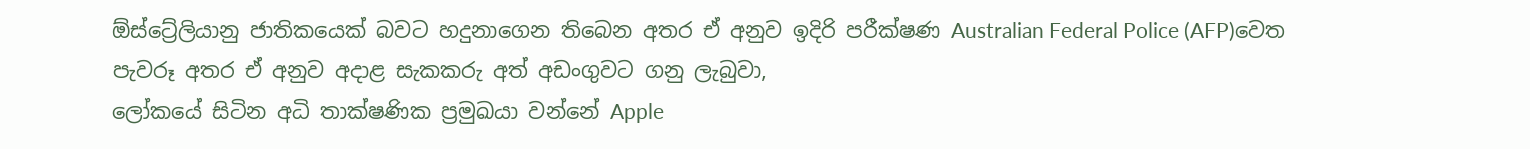ඕස්ට්‍රේලියානු ජාතිකයෙක් බවට හදුනාගෙන තිබෙන අතර ඒ අනුව ඉදිරි පරීක්ෂණ Australian Federal Police (AFP)වෙත පැවරූ අතර ඒ අනුව අදාළ සැකකරු අත් අඩංගුවට ගනු ලැබුවා,
ලෝකයේ සිටින අධි තාක්ෂණික ප්‍රමුඛයා වන්නේ Apple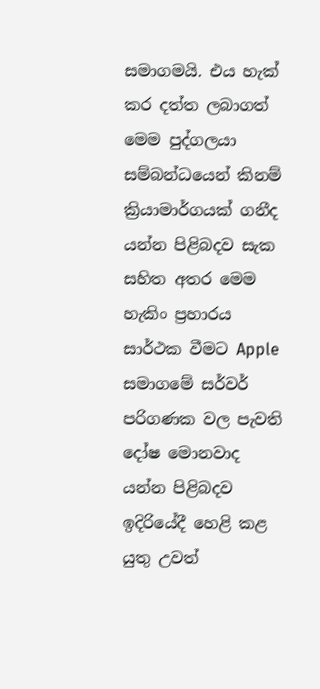සමාගමයි. එය හැක් කර දත්ත ලබාගත් මෙම පුද්ගලයා සම්බන්ධයෙන් කිනම් ක්‍රියාමාර්ගයක් ගනීද යන්න පිළිබදව සැක සහිත අතර මෙම හැකිං ප්‍රහාරය සාර්ථක වීමට Apple සමාගමේ සර්වර් පරිගණක වල පැවති දෝෂ මොනවාද යන්න පිළිබදව ඉදිරියේදී හෙළි කළ යුතු උවත්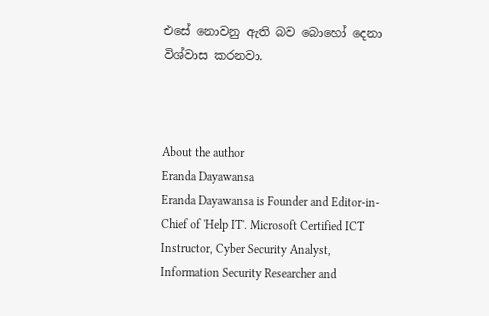එසේ නොවනු ඇති බව බොහෝ දෙනා විශ්වාස කරනවා.



About the author
Eranda Dayawansa
Eranda Dayawansa is Founder and Editor-in-Chief of 'Help IT'. Microsoft Certified ICT Instructor, Cyber Security Analyst, Information Security Researcher and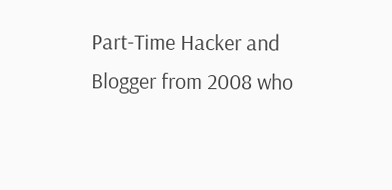Part-Time Hacker and Blogger from 2008 who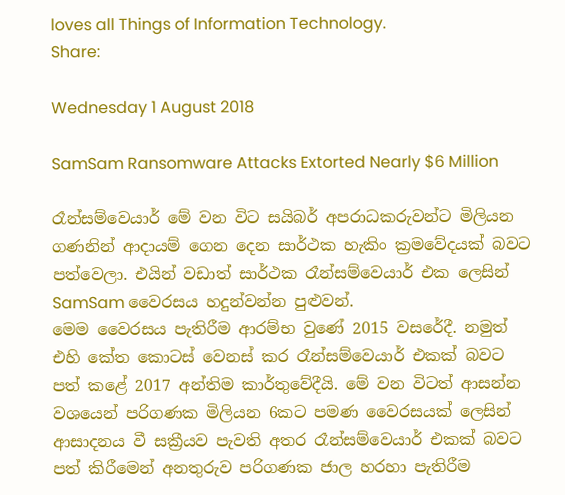loves all Things of Information Technology.
Share:

Wednesday 1 August 2018

SamSam Ransomware Attacks Extorted Nearly $6 Million

රෑන්සම්වෙයාර් මේ වන විට සයිබර් අපරාධකරුවන්ට මිලියන ගණනින් ආදායම් ගෙන දෙන සාර්ථක හැකිං ක්‍රමවේදයක් බවට පත්වෙලා. එයින් වඩාත් සාර්ථක රෑන්සම්වෙයාර් එක ලෙසින් SamSam වෛරසය හදුන්වන්න පුළුවන්.
මෙම වෛරසය පැතිරීම ආරම්භ වුණේ 2015 වසරේදී. නමුත් එහි කේත කොටස් වෙනස් කර රෑන්සම්වෙයාර් එකක් බවට පත් කළේ 2017 අන්තිම කාර්තුවේදීයි. මේ වන විටත් ආසන්න වශයෙන් පරිගණක මිලියන 6කට පමණ වෛරසයක් ලෙසින් ආසාදනය වී සක්‍රීයව පැවති අතර රෑන්සම්වෙයාර් එකක් බවට පත් කිරීමෙන් අනතුරුව පරිගණක ජාල හරහා පැතිරීම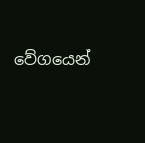වේගයෙන්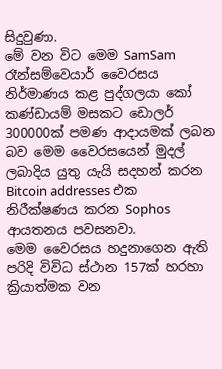සිදුවුණා.
මේ වන විට මෙම SamSam රෑන්සම්වෙයාර් වෛරසය නිර්මාණය කළ පුද්ගලයා කෝ කණ්ඩායම් මසකට ඩොලර් 300000ක් පමණ ආදායමක් ලබන බව මෙම වෛරසයෙන් මුදල් ලබාදිය යුතු යැයි සදහන් කරන Bitcoin addresses එක නිරීක්ෂණය කරන Sophos ආයතනය පවසනවා.
මෙම වෛරසය හදුනාගෙන ඇති පරිදි විවිධ ස්ථාන 157ක් හරහා ක්‍රියාත්මක වන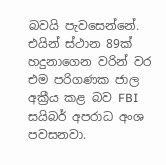බවයි පැවසෙන්නේ. එයින් ස්ථාන 89ක් හදුනාගෙන වරින් වර එම පරිගණක ජාල අක්‍රීය කළ බව FBI සයිබර් අපරාධ අංශ පවසනවා.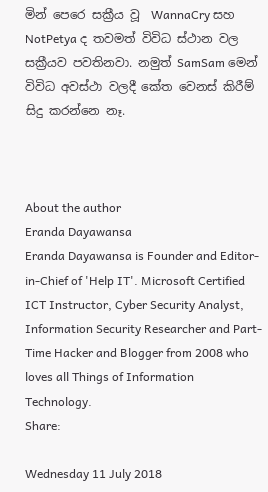මින් පෙරෙ සක්‍රීය වූ  WannaCry සහ  NotPetya ද තවමත් විවිධ ස්ථාන වල සක්‍රීයව පවතිනවා. නමුත් SamSam මෙන් විවිධ අවස්ථා වලදී කේත වෙනස් කිරීම් සිදු කරන්නෙ නෑ.



About the author
Eranda Dayawansa
Eranda Dayawansa is Founder and Editor-in-Chief of 'Help IT'. Microsoft Certified ICT Instructor, Cyber Security Analyst, Information Security Researcher and Part-Time Hacker and Blogger from 2008 who loves all Things of Information Technology.
Share:

Wednesday 11 July 2018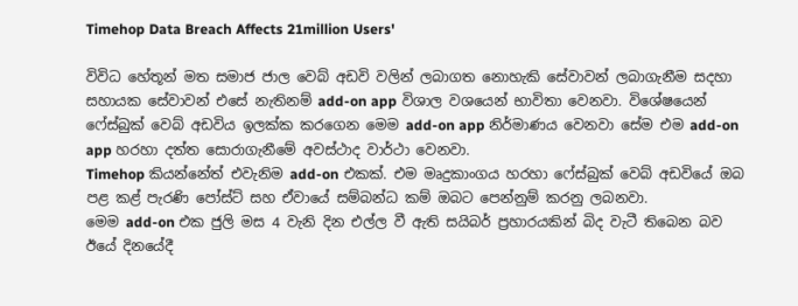Timehop Data Breach Affects 21million Users'

විවිධ හේතූන් මත සමාජ ජාල වෙබ් අඩවි වලින් ලබාගත නොහැකි සේවාවන් ලබාගැනීම සදහා සහායක සේවාවන් එසේ නැතිනම් add-on app විශාල වශයෙන් භාවිතා වෙනවා. විශේෂයෙන් ෆේස්බුක් වෙබ් අඩවිය ඉලක්ක කරගෙන මෙම add-on app නිර්මාණය වෙනවා සේම එම add-on app හරහා දත්ත සොරාගැනීමේ අවස්ථාද වාර්ථා වෙනවා.
Timehop කියන්නේත් එවැනිම add-on එකක්. එම මෘදුකාංගය හරහා ෆේස්බුක් වෙබ් අඩවියේ ඔබ පළ කළ් පැරණි පෝස්ට් සහ ඒවායේ සම්බන්ධ කම් ඔබට පෙන්නුම් කරනු ලබනවා.
මෙම add-on එක ජුලි මස 4 වැනි දින එල්ල වී ඇති සයිබර් ප්‍රහාරයකින් බිද වැටී තිබෙන බව ඊයේ දිනයේදී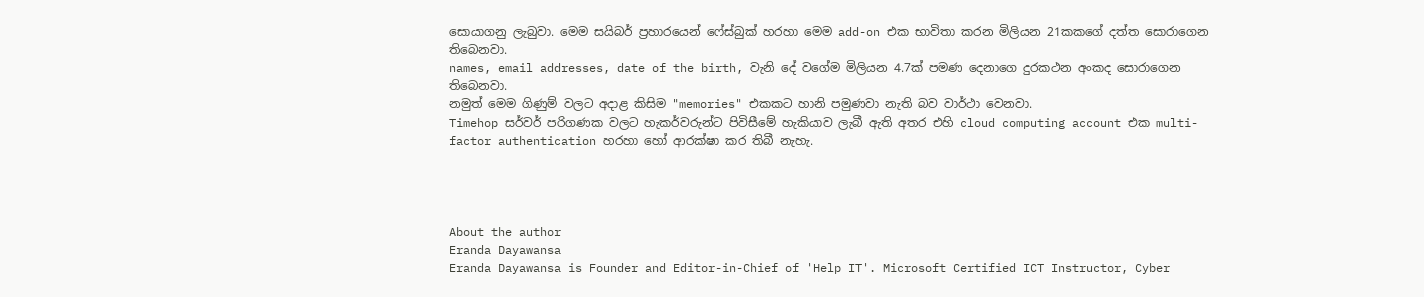සොයාගනු ලැබුවා. මෙම සයිබර් ප්‍රහාරයෙන් ෆේස්බුක් හරහා මෙම add-on එක භාවිතා කරන මිලියන 21කකගේ දත්ත සොරාගෙන තිබෙනවා.
names, email addresses, date of the birth, වැනි දේ වගේම මිලියන 4.7ක් පමණ දෙනාගෙ දුරකථන අංකද සොරාගෙන තිබෙනවා.
නමුත් මෙම ගිණුම් වලට අදාළ කිසිම "memories" එකකට හානි පමුණවා නැති බව වාර්ථා වෙනවා.
Timehop සර්වර් පරිගණක වලට හැකර්වරුන්ට පිවිසීමේ හැකියාව ලැබී ඇති අතර එහි cloud computing account එක multi-factor authentication හරහා හෝ ආරක්ෂා කර තිබී නැහැ.




About the author
Eranda Dayawansa
Eranda Dayawansa is Founder and Editor-in-Chief of 'Help IT'. Microsoft Certified ICT Instructor, Cyber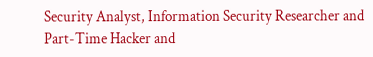Security Analyst, Information Security Researcher and Part-Time Hacker and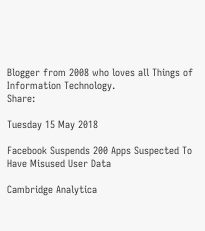Blogger from 2008 who loves all Things of Information Technology.
Share:

Tuesday 15 May 2018

Facebook Suspends 200 Apps Suspected To Have Misused User Data

Cambridge Analytica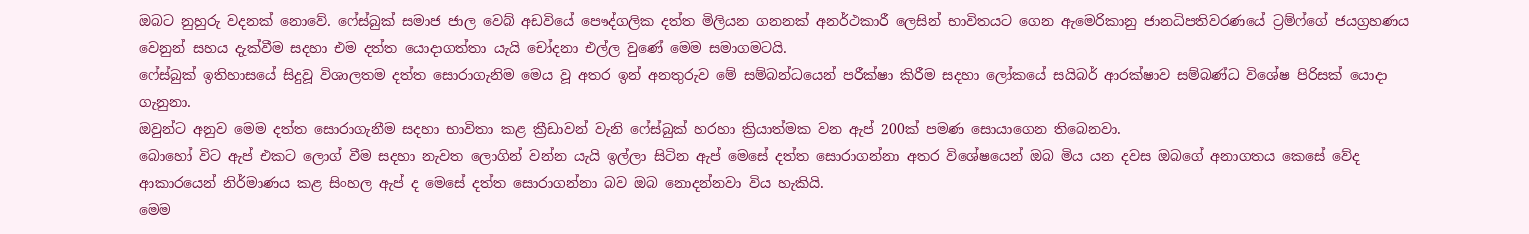ඔබට නුහුරු වදනක් නොවේ. ෆේස්බුක් සමාජ ජාල වෙබ් අඩවියේ පෞද්ගලික දත්ත මිලියන ගනනක් අනර්ථකාරී ලෙසින් භාවිතයට ගෙන ඇමෙරිකානු ජානධිපතිවරණයේ ට්‍රම්ෆ්ගේ ජයග්‍රහණය වෙනුන් සහය දැක්වීම සදහා එම දත්ත යොදාගත්තා යැයි චෝදනා එල්ල වුණේ මෙම සමාගමටයි.
ෆේස්බුක් ඉතිහාසයේ සිදුවූ විශාලතම දත්ත සොරාගැනිම මෙය වූ අතර ඉන් අනතුරුව මේ සම්බන්ධයෙන් පරීක්ෂා කිරීම සදහා ලෝකයේ සයිබර් ආරක්ෂාව සම්බණ්ධ විශේෂ පිරිසක් යොදා ගැනුනා.
ඔවුන්ට අනුව මෙම දත්ත සොරාගැනීම සදහා භාවිතා කළ ක්‍රීඩාවන් වැනි ෆේස්බුක් හරහා ක්‍රියාත්මක වන ඇප් 200ක් පමණ සොයාගෙන තිබෙනවා.
බොහෝ විට ඇප් එකට ලොග් වීම සදහා නැවත ලොගින් වන්න යැයි ඉල්ලා සිටින ඇප් මෙසේ දත්ත සොරාගන්නා අතර විශේෂයෙන් ඔබ මිය යන දවස ඔබගේ අනාගතය කෙසේ වේද ආකාරයෙන් නිර්මාණය කළ සිංහල ඇප් ද මෙසේ දත්ත සොරාගන්නා බව ඔබ නොදන්නවා විය හැකියි.
මෙම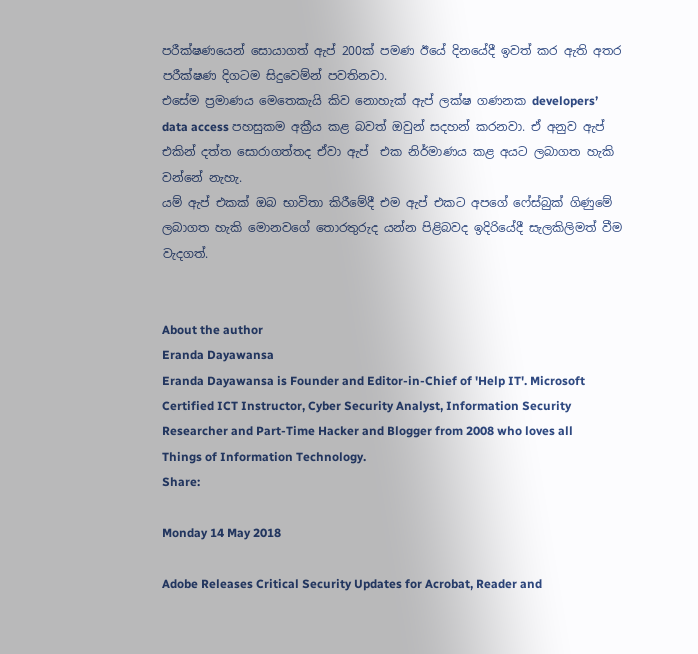පරීක්ෂණයෙන් සොයාගත් ඇප් 200ක් පමණ ඊයේ දිනයේදී ඉවත් කර ඇති අතර පරීක්ෂණ දිගටම සිදුවෙම්න් පවතිනවා.
එසේම ප්‍රමාණය මෙතෙකැයි කිව නොහැක් ඇප් ලක්ෂ ගණනක developers’ data access පහසුකම අක්‍රීය කළ බවත් ඔවුන් සදහන් කරනවා. ඒ අනුව ඇප් එකින් දත්ත සොරාගත්තද ඒවා ඇප්  එක නිර්මාණය කළ අයට ලබාගත හැකි වන්නේ නැහැ.
යම් ඇප් එකක් ඔබ භාවිතා කිරීමේදී එම ඇප් එකට අපගේ ෆේස්බුක් ගිණුමේ ලබාගත හැකි මොනවගේ තොරතුරුද යන්න පිළිබවද ඉදිරියේදී සැලකිලිමත් වීම වැදගත්.


About the author
Eranda Dayawansa
Eranda Dayawansa is Founder and Editor-in-Chief of 'Help IT'. Microsoft Certified ICT Instructor, Cyber Security Analyst, Information Security Researcher and Part-Time Hacker and Blogger from 2008 who loves all Things of Information Technology.
Share:

Monday 14 May 2018

Adobe Releases Critical Security Updates for Acrobat, Reader and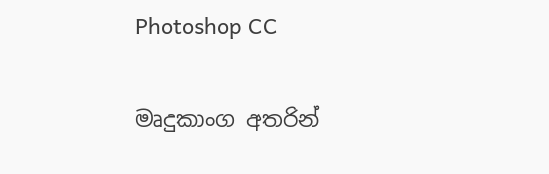Photoshop CC

මෘදුකාංග අතරින්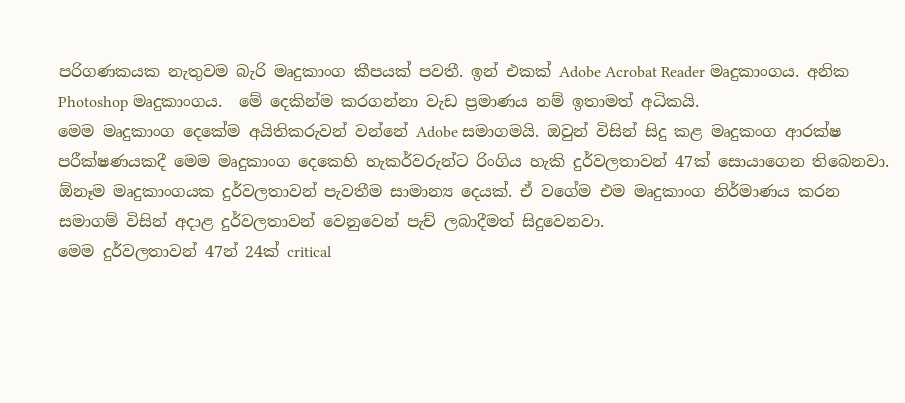පරිගණකයක නැතුවම බැරි මෘදුකාංග කීපයක් පවතී. ඉන් එකක් Adobe Acrobat Reader මෘදුකාංගය. අනික Photoshop මෘදුකාංගය.  මේ දෙකින්ම කරගන්නා වැඩ ප්‍රමාණය නම් ඉතාමත් අධිකයි.
මෙම මෘදුකාංග දෙකේම අයිතිකරුවන් වන්නේ Adobe සමාගමයි. ඔවුන් විසින් සිදු කළ මෘදුකංග ආරක්ෂ පරීක්ෂණයකදී මෙම මෘදුකාංග දෙකෙහි හැකර්වරුන්ට රිංගිය හැකි දුර්වලතාවන් 47ක් සොයාගෙන තිබෙනවා.
ඕනෑම මෘදුකාංගයක දුර්වලතාවන් පැවතීම සාමාන්‍ය දෙයක්. ඒ වගේම එම මෘදුකාංග නිර්මාණය කරන සමාගම් විසින් අදාළ දුර්වලතාවන් වෙනුවෙන් පැච් ලබාදීමත් සිදුවෙනවා.
මෙම දුර්වලතාවන් 47න් 24ක් critical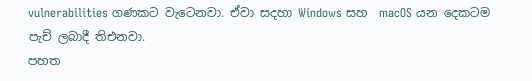vulnerabilities ගණකට වැටෙනවා. ඒවා සදහා Windows සහ  macOS යන දෙකටම පැච් ලබාදී තිඑනවා.
පහත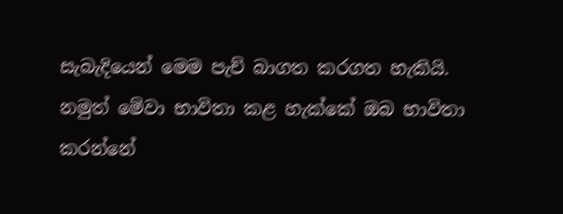සැබැදියෙන් මෙම පැච් බාගත කරගත හැකියි. නමුත් මේවා භාවිතා කළ හැක්කේ ඔබ භාවිතා කරන්නේ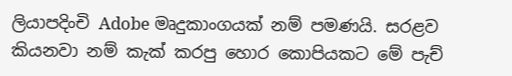ලියාපදිංචි Adobe මෘදුකාංගයක් නම් පමණයි. සරළව කියනවා නම් කැක් කරපු හොර කොපියකට මේ පැච්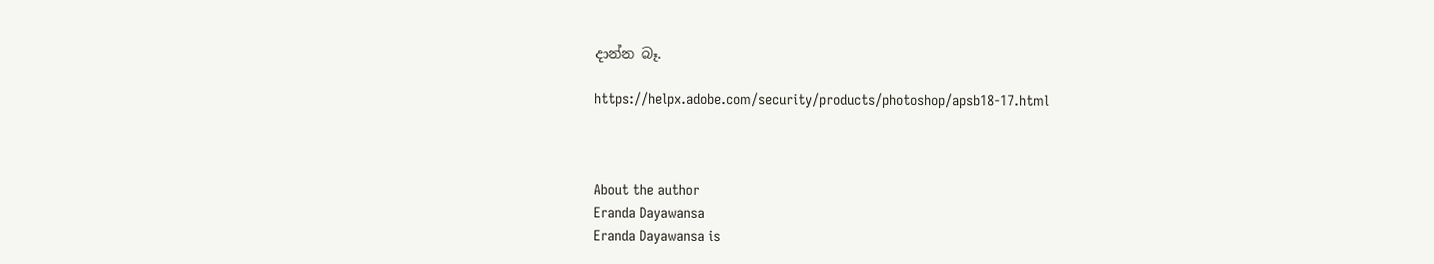දාන්න බෑ.

https://helpx.adobe.com/security/products/photoshop/apsb18-17.html



About the author
Eranda Dayawansa
Eranda Dayawansa is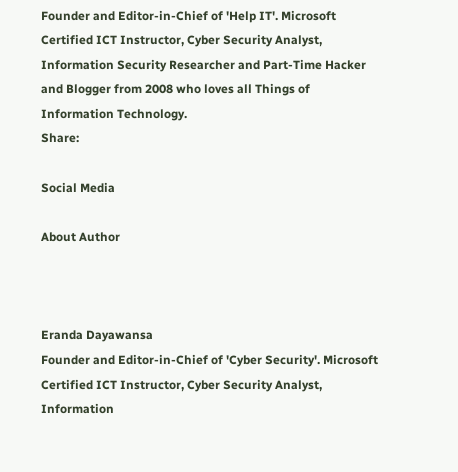Founder and Editor-in-Chief of 'Help IT'. Microsoft Certified ICT Instructor, Cyber Security Analyst, Information Security Researcher and Part-Time Hacker and Blogger from 2008 who loves all Things of Information Technology.
Share:

Social Media

About Author



Eranda Dayawansa
Founder and Editor-in-Chief of 'Cyber Security'. Microsoft Certified ICT Instructor, Cyber Security Analyst, Information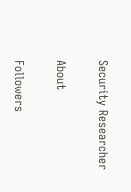Security Researcher

About

Followers